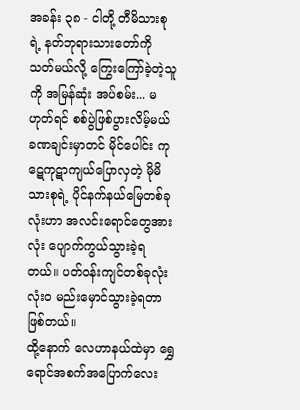အခန်း ၃၈ - ငါတို့ တီမိသားစုရဲ့ နတ်ဘုရားသားတော်ကို သတ်မယ်လို့ ကြွေးကြော်ခဲ့တဲ့သူကို အမြန်ဆုံး အပ်စမ်း... မဟုတ်ရင် စစ်ပွဲဖြစ်ပွားလိမ့်မယ်
ခဏချင်းမှာတင် မိုင်ပေါင်း ကုဋေကုဋာကျယ်ပြောလှတဲ့ မိုမိသားစုရဲ့ ပိုင်နက်နယ်မြေတစ်ခုလုံးဟာ အလင်းရောင်တွေအားလုံး ပျောက်ကွယ်သွားခဲ့ရတယ်။ ပတ်ဝန်းကျင်တစ်ခုလုံး လုံးဝ မည်းမှောင်သွားခဲ့ရတာ ဖြစ်တယ်။
ထို့နောက် လေဟာနယ်ထဲမှာ ရွှေရောင်အစက်အပြောက်လေး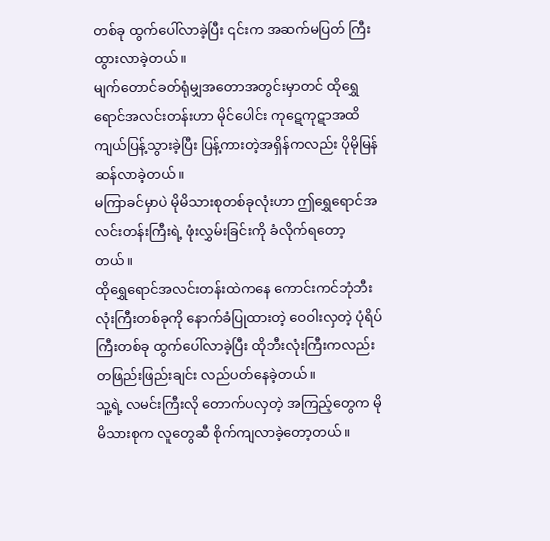တစ်ခု ထွက်ပေါ်လာခဲ့ပြီး ၎င်းက အဆက်မပြတ် ကြီးထွားလာခဲ့တယ်။
မျက်တောင်ခတ်ရုံမျှအတောအတွင်းမှာတင် ထိုရွှေရောင်အလင်းတန်းဟာ မိုင်ပေါင်း ကုဋေကုဋာအထိ ကျယ်ပြန့်သွားခဲ့ပြီး ပြန့်ကားတဲ့အရှိန်ကလည်း ပိုမိုမြန်ဆန်လာခဲ့တယ်။
မကြာခင်မှာပဲ မိုမိသားစုတစ်ခုလုံးဟာ ဤရွှေရောင်အလင်းတန်းကြီးရဲ့ ဖုံးလွှမ်းခြင်းကို ခံလိုက်ရတော့တယ်။
ထိုရွှေရောင်အလင်းတန်းထဲကနေ ကောင်းကင်ဘုံဘီးလုံးကြီးတစ်ခုကို နောက်ခံပြုထားတဲ့ ဝေဝါးလှတဲ့ ပုံရိပ်ကြီးတစ်ခု ထွက်ပေါ်လာခဲ့ပြီး ထိုဘီးလုံးကြီးကလည်း တဖြည်းဖြည်းချင်း လည်ပတ်နေခဲ့တယ်။
သူ့ရဲ့ လမင်းကြီးလို တောက်ပလှတဲ့ အကြည့်တွေက မိုမိသားစုက လူတွေဆီ စိုက်ကျလာခဲ့တော့တယ်။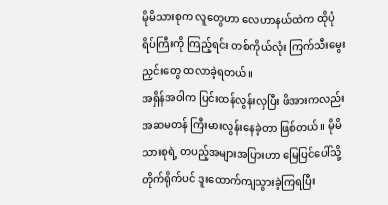မိုမိသားစုက လူတွေဟာ လေဟာနယ်ထဲက ထိုပုံရိပ်ကြီးကို ကြည့်ရင်း တစ်ကိုယ်လုံး ကြက်သီးမွေးညှင်းတွေ ထလာခဲ့ရတယ်။
အရှိန်အဝါက ပြင်းထန်လွန်းလှပြီး ဖိအားကလည်း အဆမတန် ကြီးမားလွန်းနေခဲ့တာ ဖြစ်တယ်။ မိုမိသားစုရဲ့ တပည့်အများအပြားဟာ မြေပြင်ပေါ်သို့ တိုက်ရိုက်ပင် ဒူးထောက်ကျသွားခဲ့ကြရပြီး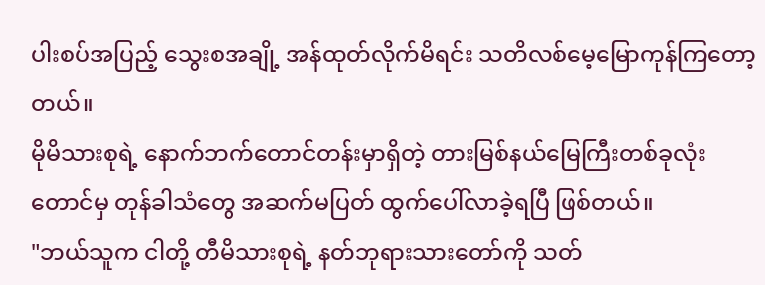ပါးစပ်အပြည့် သွေးစအချို့ အန်ထုတ်လိုက်မိရင်း သတိလစ်မေ့မြောကုန်ကြတော့တယ်။
မိုမိသားစုရဲ့ နောက်ဘက်တောင်တန်းမှာရှိတဲ့ တားမြစ်နယ်မြေကြီးတစ်ခုလုံးတောင်မှ တုန်ခါသံတွေ အဆက်မပြတ် ထွက်ပေါ်လာခဲ့ရပြီ ဖြစ်တယ်။
"ဘယ်သူက ငါတို့ တီမိသားစုရဲ့ နတ်ဘုရားသားတော်ကို သတ်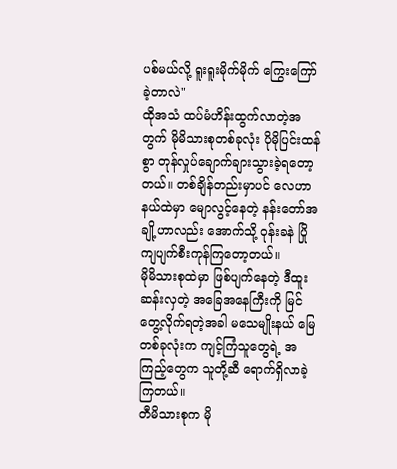ပစ်မယ်လို့ ရူးရူးမိုက်မိုက် ကြွေးကြော်ခဲ့တာလဲ"
ထိုအသံ ထပ်မံဟိန်းထွက်လာတဲ့အတွက် မိုမိသားစုတစ်ခုလုံး ပိုမိုပြင်းထန်စွာ တုန်လှုပ်ချောက်ချားသွားခဲ့ရတော့တယ်။ တစ်ချိန်တည်းမှာပင် လေဟာနယ်ထဲမှာ မျောလွင့်နေတဲ့ နန်းတော်အချို့ဟာလည်း အောက်သို့ ဝုန်းခနဲ ပြိုကျပျက်စီးကုန်ကြတော့တယ်။
မိုမိသားစုထဲမှာ ဖြစ်ပျက်နေတဲ့ ဒီထူးဆန်းလှတဲ့ အခြေအနေကြီးကို မြင်တွေ့လိုက်ရတဲ့အခါ မသေမျိုးနယ် မြေတစ်ခုလုံးက ကျင့်ကြံသူတွေရဲ့ အကြည့်တွေက သူတို့ဆီ ရောက်ရှိလာခဲ့ကြတယ်။
တီမိသားစုက မို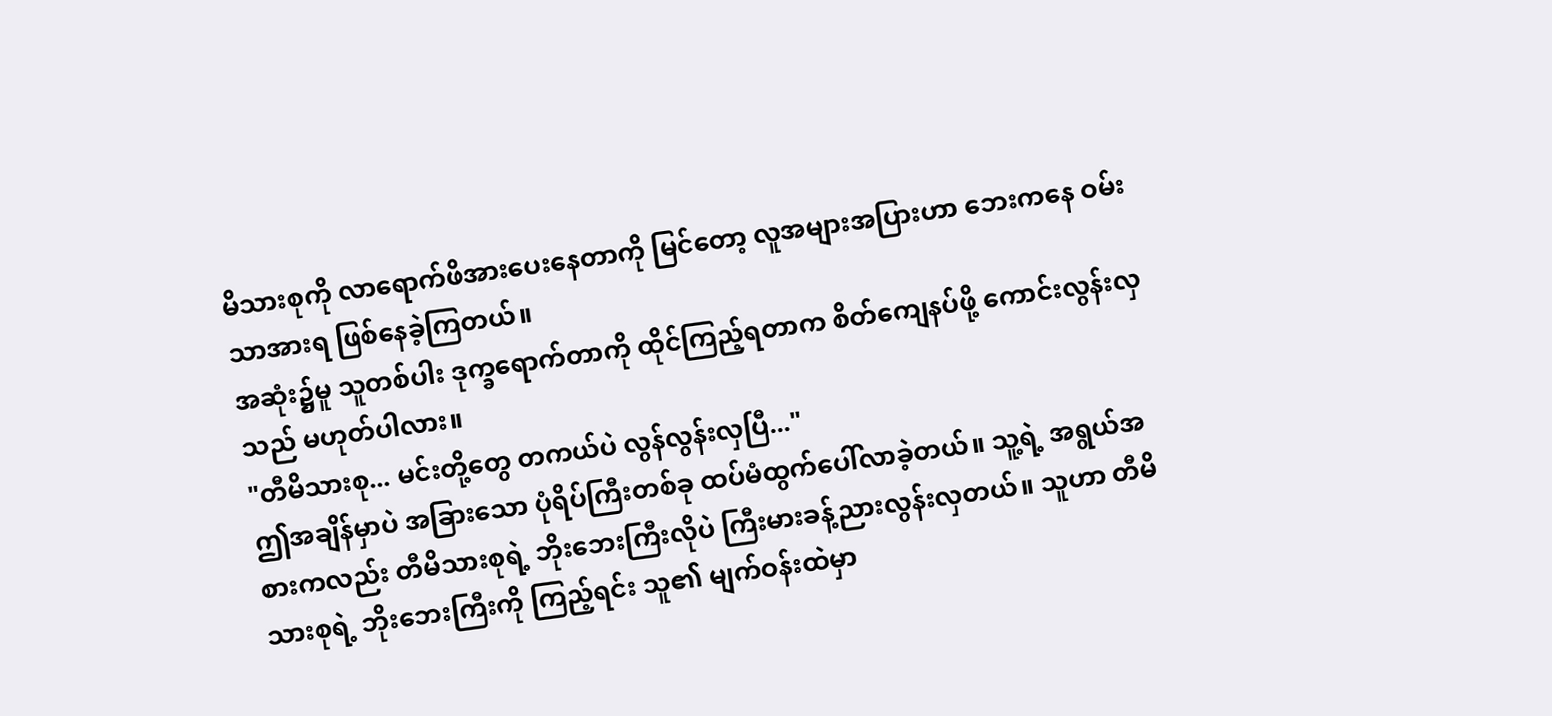မိသားစုကို လာရောက်ဖိအားပေးနေတာကို မြင်တော့ လူအများအပြားဟာ ဘေးကနေ ဝမ်းသာအားရ ဖြစ်နေခဲ့ကြတယ်။
အဆုံး၌မူ သူတစ်ပါး ဒုက္ခရောက်တာကို ထိုင်ကြည့်ရတာက စိတ်ကျေနပ်ဖို့ ကောင်းလွန်းလှသည် မဟုတ်ပါလား။
"တီမိသားစု... မင်းတို့တွေ တကယ်ပဲ လွန်လွန်းလှပြီ..."
ဤအချိန်မှာပဲ အခြားသော ပုံရိပ်ကြီးတစ်ခု ထပ်မံထွက်ပေါ်လာခဲ့တယ်။ သူ့ရဲ့ အရွယ်အစားကလည်း တီမိသားစုရဲ့ ဘိုးဘေးကြီးလိုပဲ ကြီးမားခန့်ညားလွန်းလှတယ်။ သူဟာ တီမိသားစုရဲ့ ဘိုးဘေးကြီးကို ကြည့်ရင်း သူ၏ မျက်ဝန်းထဲမှာ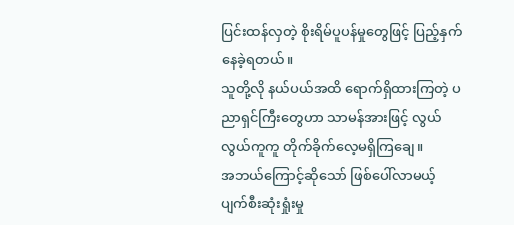ပြင်းထန်လှတဲ့ စိုးရိမ်ပူပန်မှုတွေဖြင့် ပြည့်နှက်နေခဲ့ရတယ်။
သူတို့လို နယ်ပယ်အထိ ရောက်ရှိထားကြတဲ့ ပညာရှင်ကြီးတွေဟာ သာမန်အားဖြင့် လွယ်လွယ်ကူကူ တိုက်ခိုက်လေ့မရှိကြချေ။
အဘယ်ကြောင့်ဆိုသော် ဖြစ်ပေါ်လာမယ့် ပျက်စီးဆုံးရှုံးမှု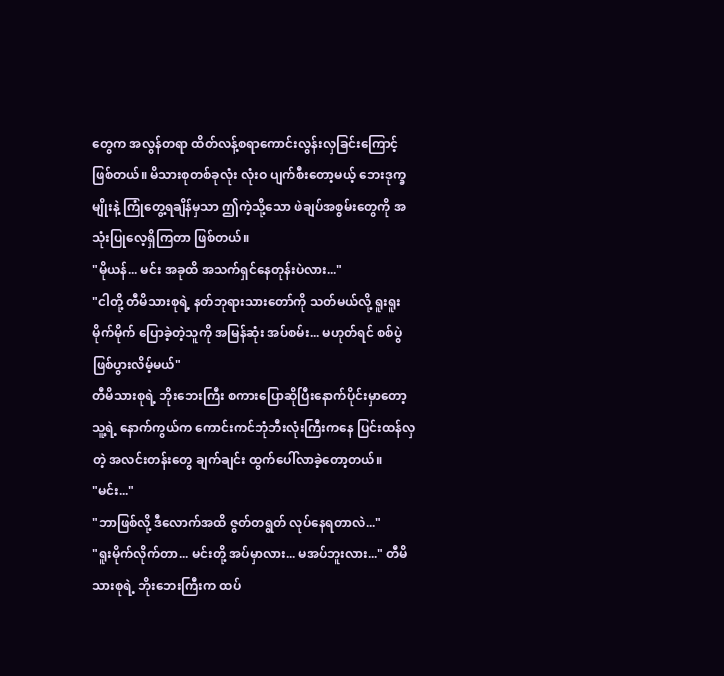တွေက အလွန်တရာ ထိတ်လန့်စရာကောင်းလွန်းလှခြင်းကြောင့် ဖြစ်တယ်။ မိသားစုတစ်ခုလုံး လုံးဝ ပျက်စီးတော့မယ့် ဘေးဒုက္ခမျိုးနဲ့ ကြုံတွေ့ရချိန်မှသာ ဤကဲ့သို့သော ဖဲချပ်အစွမ်းတွေကို အသုံးပြုလေ့ရှိကြတာ ဖြစ်တယ်။
"မိုယန်... မင်း အခုထိ အသက်ရှင်နေတုန်းပဲလား..."
"ငါတို့ တီမိသားစုရဲ့ နတ်ဘုရားသားတော်ကို သတ်မယ်လို့ ရူးရူးမိုက်မိုက် ပြောခဲ့တဲ့သူကို အမြန်ဆုံး အပ်စမ်း... မဟုတ်ရင် စစ်ပွဲဖြစ်ပွားလိမ့်မယ်"
တီမိသားစုရဲ့ ဘိုးဘေးကြီး စကားပြောဆိုပြီးနောက်ပိုင်းမှာတော့ သူ့ရဲ့ နောက်ကွယ်က ကောင်းကင်ဘုံဘီးလုံးကြီးကနေ ပြင်းထန်လှတဲ့ အလင်းတန်းတွေ ချက်ချင်း ထွက်ပေါ်လာခဲ့တော့တယ်။
"မင်း..."
"ဘာဖြစ်လို့ ဒီလောက်အထိ ဇွတ်တရွတ် လုပ်နေရတာလဲ..."
"ရူးမိုက်လိုက်တာ... မင်းတို့ အပ်မှာလား... မအပ်ဘူးလား..." တီမိသားစုရဲ့ ဘိုးဘေးကြီးက ထပ်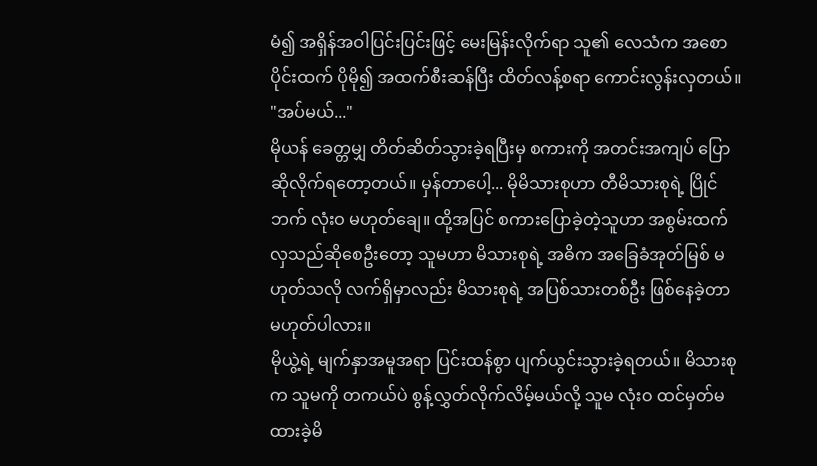မံ၍ အရှိန်အဝါပြင်းပြင်းဖြင့် မေးမြန်းလိုက်ရာ သူ၏ လေသံက အစောပိုင်းထက် ပိုမို၍ အထက်စီးဆန်ပြီး ထိတ်လန့်စရာ ကောင်းလွန်းလှတယ်။
"အပ်မယ်..."
မိုယန် ခေတ္တမျှ တိတ်ဆိတ်သွားခဲ့ရပြီးမှ စကားကို အတင်းအကျပ် ပြောဆိုလိုက်ရတော့တယ်။ မှန်တာပေါ့... မိုမိသားစုဟာ တီမိသားစုရဲ့ ပြိုင်ဘက် လုံးဝ မဟုတ်ချေ။ ထို့အပြင် စကားပြောခဲ့တဲ့သူဟာ အစွမ်းထက်လှသည်ဆိုစေဦးတော့ သူမဟာ မိသားစုရဲ့ အဓိက အခြေခံအုတ်မြစ် မဟုတ်သလို လက်ရှိမှာလည်း မိသားစုရဲ့ အပြစ်သားတစ်ဦး ဖြစ်နေခဲ့တာ မဟုတ်ပါလား။
မိုယွဲ့ရဲ့ မျက်နှာအမူအရာ ပြင်းထန်စွာ ပျက်ယွင်းသွားခဲ့ရတယ်။ မိသားစုက သူမကို တကယ်ပဲ စွန့်လွှတ်လိုက်လိမ့်မယ်လို့ သူမ လုံးဝ ထင်မှတ်မထားခဲ့မိ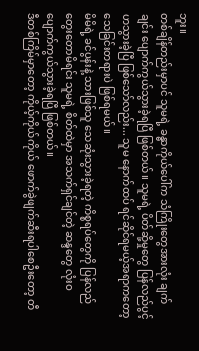ဘူး။
တစ်ချိန်တည်းမှာပင် သူမရဲ့ ခန္ဓာကိုယ်ပေါ်က သံကြိုးတွေအားလုံး ချက်ချင်း ပျောက်ကွယ်သွားခဲ့ရပြီ ဖြစ်တယ်။ သူမရဲ့ ပိတ်ဆို့မှုတွေ ပြန်လည်ပွင့်ဟသွားခဲ့ပြီ ဖြစ်သော်လည်း... သူမ နောက်ထပ် ရင်ဆိုင်ရမယ့်အရာကတော့ သေခြင်းတရားပဲ ဖြစ်ရမယ်။
မိမိရဲ့ ခင်ပွန်းနဲ့ သားဖြစ်သူ သေဆုံးသွားခဲ့ရတဲ့ ကိစ္စရပ်တွေကို ပြန်လည်တွေးတောမိရင်း သူမရဲ့ စိတ်ထဲမှာ အသက်ရှင်ချင်တဲ့ ဆန္ဒတွေ လုံးဝ ပျောက်ကွယ်သွားခဲ့ရပြီ ဖြစ်တယ်။
ဒီတစ်ကြိမ်မှာတော့ ကိုယ့်ကိုယ်ကိုယ် ဖောက်ခွဲဖျက်ဆီးရပါစေဦးတော့ တီ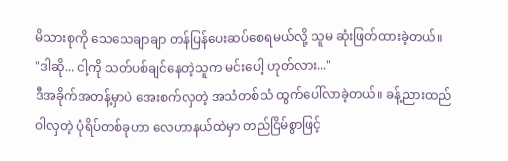မိသားစုကို သေသေချာချာ တန်ပြန်ပေးဆပ်စေရမယ်လို့ သူမ ဆုံးဖြတ်ထားခဲ့တယ်။
"ဒါဆို... ငါ့ကို သတ်ပစ်ချင်နေတဲ့သူက မင်းပေါ့ ဟုတ်လား..."
ဒီအခိုက်အတန့်မှာပဲ အေးစက်လှတဲ့ အသံတစ်သံ ထွက်ပေါ်လာခဲ့တယ်။ ခန့်ညားထည်ဝါလှတဲ့ ပုံရိပ်တစ်ခုဟာ လေဟာနယ်ထဲမှာ တည်ငြိမ်စွာဖြင့်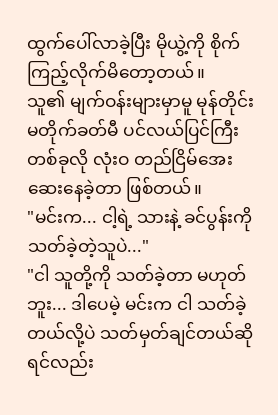ထွက်ပေါ်လာခဲ့ပြီး မိုယွဲ့ကို စိုက်ကြည့်လိုက်မိတော့တယ်။
သူ၏ မျက်ဝန်းများမှာမူ မုန်တိုင်းမတိုက်ခတ်မီ ပင်လယ်ပြင်ကြီးတစ်ခုလို လုံးဝ တည်ငြိမ်အေးဆေးနေခဲ့တာ ဖြစ်တယ်။
"မင်းက... ငါ့ရဲ့ သားနဲ့ ခင်ပွန်းကို သတ်ခဲ့တဲ့သူပဲ..."
"ငါ သူတို့ကို သတ်ခဲ့တာ မဟုတ်ဘူး... ဒါပေမဲ့ မင်းက ငါ သတ်ခဲ့တယ်လို့ပဲ သတ်မှတ်ချင်တယ်ဆိုရင်လည်း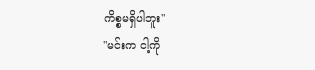ကိစ္စမရှိပါဘူး"
"မင်းက ငါ့ကို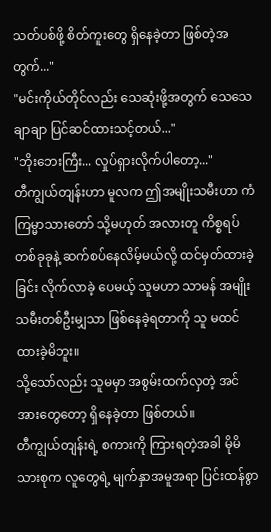သတ်ပစ်ဖို့ စိတ်ကူးတွေ ရှိနေခဲ့တာ ဖြစ်တဲ့အတွက်..."
"မင်းကိုယ်တိုင်လည်း သေဆုံးဖို့အတွက် သေသေချာချာ ပြင်ဆင်ထားသင့်တယ်..."
"ဘိုးဘေးကြီး... လှုပ်ရှားလိုက်ပါတော့..."
တီကျွယ်တျန်းဟာ မူလက ဤအမျိုးသမီးဟာ ကံကြမ္မာသားတော် သို့မဟုတ် အလားတူ ကိစ္စရပ်တစ်ခုခုနဲ့ ဆက်စပ်နေလိမ့်မယ်လို့ ထင်မှတ်ထားခဲ့ခြင်း လိုက်လာခဲ့ ပေမယ့် သူမဟာ သာမန် အမျိုးသမီးတစ်ဦးမျှသာ ဖြစ်နေခဲ့ရတာကို သူ မထင်ထားခဲ့မိဘူး။
သို့သော်လည်း သူမမှာ အစွမ်းထက်လှတဲ့ အင်အားတွေတော့ ရှိနေခဲ့တာ ဖြစ်တယ်။
တီကျွယ်တျန်းရဲ့ စကားကို ကြားရတဲ့အခါ မိုမိသားစုက လူတွေရဲ့ မျက်နှာအမူအရာ ပြင်းထန်စွာ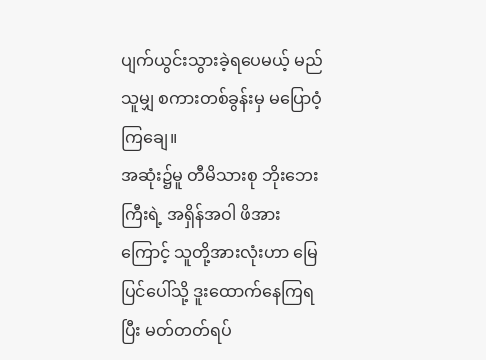ပျက်ယွင်းသွားခဲ့ရပေမယ့် မည်သူမျှ စကားတစ်ခွန်းမှ မပြောဝံ့ကြချေ။
အဆုံး၌မူ တီမိသားစု ဘိုးဘေးကြီးရဲ့ အရှိန်အဝါ ဖိအားကြောင့် သူတို့အားလုံးဟာ မြေပြင်ပေါ်သို့ ဒူးထောက်နေကြရပြီး မတ်တတ်ရပ်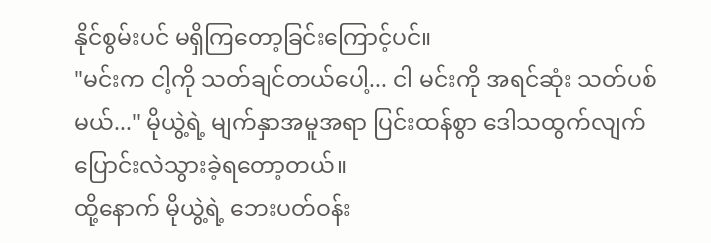နိုင်စွမ်းပင် မရှိကြတော့ခြင်းကြောင့်ပင်။
"မင်းက ငါ့ကို သတ်ချင်တယ်ပေါ့... ငါ မင်းကို အရင်ဆုံး သတ်ပစ်မယ်..." မိုယွဲ့ရဲ့ မျက်နှာအမူအရာ ပြင်းထန်စွာ ဒေါသထွက်လျက် ပြောင်းလဲသွားခဲ့ရတော့တယ်။
ထို့နောက် မိုယွဲ့ရဲ့ ဘေးပတ်ဝန်း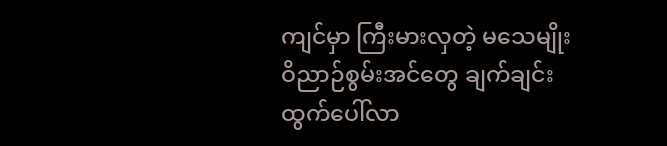ကျင်မှာ ကြီးမားလှတဲ့ မသေမျိုး ဝိညာဉ်စွမ်းအင်တွေ ချက်ချင်း ထွက်ပေါ်လာ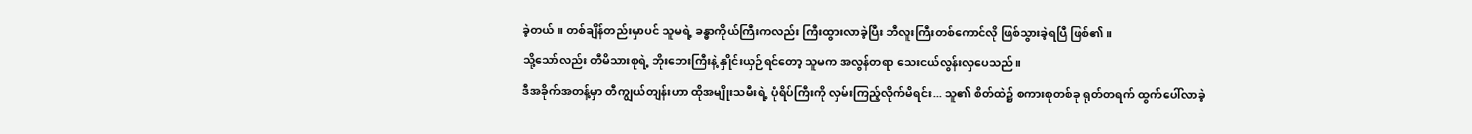ခဲ့တယ်။ တစ်ချိန်တည်းမှာပင် သူမရဲ့ ခန္ဓာကိုယ်ကြီးကလည်း ကြီးထွားလာခဲ့ပြီး ဘီလူးကြီးတစ်ကောင်လို ဖြစ်သွားခဲ့ရပြီ ဖြစ်၏။
သို့သော်လည်း တီမိသားစုရဲ့ ဘိုးဘေးကြီးနဲ့ နှိုင်းယှဉ်ရင်တော့ သူမက အလွန်တရာ သေးငယ်လွန်းလှပေသည်။
ဒီအခိုက်အတန့်မှာ တီကျွယ်တျန်းဟာ ထိုအမျိုးသမီးရဲ့ ပုံရိပ်ကြီးကို လှမ်းကြည့်လိုက်မိရင်း... သူ၏ စိတ်ထဲ၌ စကားစုတစ်ခု ရုတ်တရက် ထွက်ပေါ်လာခဲ့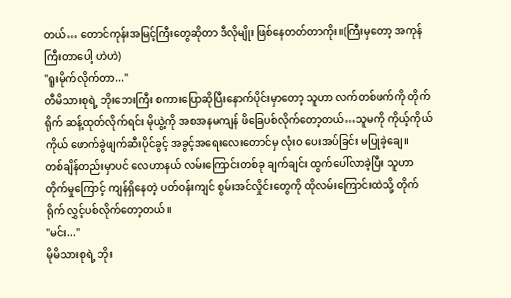တယ်… တောင်ကုန်းအမြင့်ကြီးတွေဆိုတာ ဒီလိုမျိုး ဖြစ်နေတတ်တာကိုး။(ကြီးမှတော့ အကုန်ကြီးတာပေါ့ ဟဲဟဲ)
"ရူးမိုက်လိုက်တာ..."
တီမိသားစုရဲ့ ဘိုးဘေးကြီး စကားပြောဆိုပြီးနောက်ပိုင်းမှာတော့ သူဟာ လက်တစ်ဖက်ကို တိုက်ရိုက် ဆန့်ထုတ်လိုက်ရင်း မိုယွဲ့ကို အစအနမကျန် ဖိခြေပစ်လိုက်တော့တယ်…သူမကို ကိုယ့်ကိုယ်ကိုယ် ဖောက်ခွဲဖျက်ဆီးပိုင်ခွင့် အခွင့်အရေးလေးတောင်မှ လုံးဝ ပေးအပ်ခြင်း မပြုခဲ့ချေ။
တစ်ချိန်တည်းမှာပင် လေဟာနယ် လမ်းကြောင်းတစ်ခု ချက်ချင်း ထွက်ပေါ်လာခဲ့ပြီး သူဟာ တိုက်မှုကြောင့် ကျန်ရှိနေတဲ့ ပတ်ဝန်းကျင် စွမ်းအင်လှိုင်းတွေကို ထိုလမ်းကြောင်းထဲသို့ တိုက်ရိုက် လွှင့်ပစ်လိုက်တော့တယ်။
"မင်း..."
မိုမိသားစုရဲ့ ဘိုး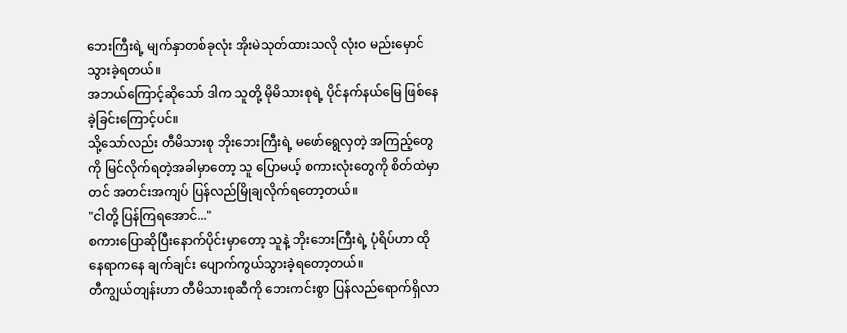ဘေးကြီးရဲ့ မျက်နှာတစ်ခုလုံး အိုးမဲသုတ်ထားသလို လုံးဝ မည်းမှောင်သွားခဲ့ရတယ်။
အဘယ်ကြောင့်ဆိုသော် ဒါက သူတို့ မိုမိသားစုရဲ့ ပိုင်နက်နယ်မြေ ဖြစ်နေခဲ့ခြင်းကြောင့်ပင်။
သို့သော်လည်း တီမိသားစု ဘိုးဘေးကြီးရဲ့ မဖော်ရွေလှတဲ့ အကြည့်တွေကို မြင်လိုက်ရတဲ့အခါမှာတော့ သူ ပြောမယ့် စကားလုံးတွေကို စိတ်ထဲမှာတင် အတင်းအကျပ် ပြန်လည်မြိုချလိုက်ရတော့တယ်။
"ငါတို့ ပြန်ကြရအောင်..."
စကားပြောဆိုပြီးနောက်ပိုင်းမှာတော့ သူနဲ့ ဘိုးဘေးကြီးရဲ့ ပုံရိပ်ဟာ ထိုနေရာကနေ ချက်ချင်း ပျောက်ကွယ်သွားခဲ့ရတော့တယ်။
တီကျွယ်တျန်းဟာ တီမိသားစုဆီကို ဘေးကင်းစွာ ပြန်လည်ရောက်ရှိလာ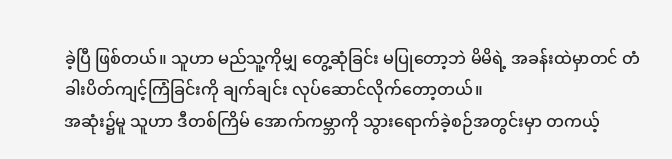ခဲ့ပြီ ဖြစ်တယ်။ သူဟာ မည်သူ့ကိုမျှ တွေ့ဆုံခြင်း မပြုတော့ဘဲ မိမိရဲ့ အခန်းထဲမှာတင် တံခါးပိတ်ကျင့်ကြံခြင်းကို ချက်ချင်း လုပ်ဆောင်လိုက်တော့တယ်။
အဆုံး၌မူ သူဟာ ဒီတစ်ကြိမ် အောက်ကမ္ဘာကို သွားရောက်ခဲ့စဉ်အတွင်းမှာ တကယ့်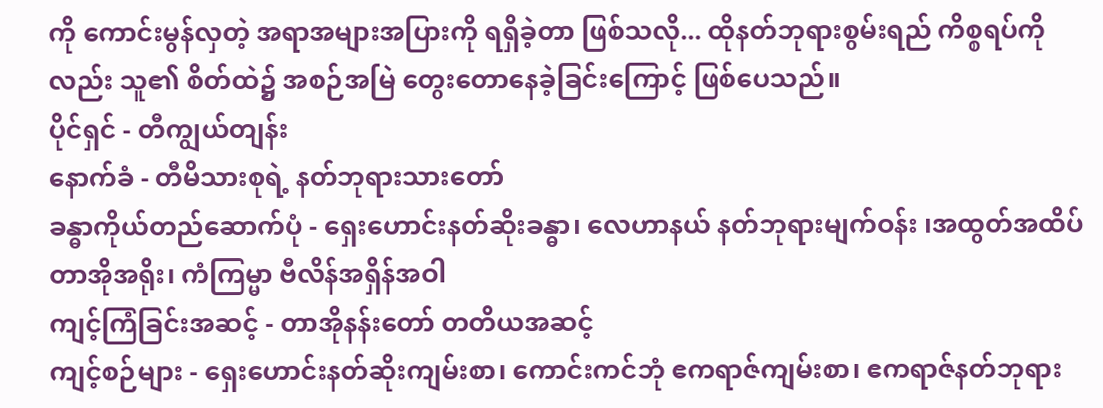ကို ကောင်းမွန်လှတဲ့ အရာအများအပြားကို ရရှိခဲ့တာ ဖြစ်သလို... ထိုနတ်ဘုရားစွမ်းရည် ကိစ္စရပ်ကိုလည်း သူ၏ စိတ်ထဲ၌ အစဉ်အမြဲ တွေးတောနေခဲ့ခြင်းကြောင့် ဖြစ်ပေသည်။
ပိုင်ရှင် - တီကျွယ်တျန်း
နောက်ခံ - တီမိသားစုရဲ့ နတ်ဘုရားသားတော်
ခန္ဓာကိုယ်တည်ဆောက်ပုံ - ရှေးဟောင်းနတ်ဆိုးခန္ဓာ၊ လေဟာနယ် နတ်ဘုရားမျက်ဝန်း ၊အထွတ်အထိပ် တာအိုအရိုး၊ ကံကြမ္မာ ဗီလိန်အရှိန်အဝါ
ကျင့်ကြံခြင်းအဆင့် - တာအိုနန်းတော် တတိယအဆင့်
ကျင့်စဉ်များ - ရှေးဟောင်းနတ်ဆိုးကျမ်းစာ၊ ကောင်းကင်ဘုံ ဧကရာဇ်ကျမ်းစာ၊ ဧကရာဇ်နတ်ဘုရား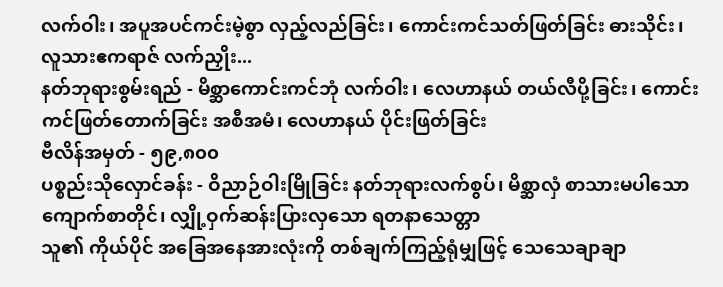လက်ဝါး၊ အပူအပင်ကင်းမဲ့စွာ လှည့်လည်ခြင်း၊ ကောင်းကင်သတ်ဖြတ်ခြင်း ဓားသိုင်း၊ လူသားဧကရာဇ် လက်ညှိုး...
နတ်ဘုရားစွမ်းရည် - မိစ္ဆာကောင်းကင်ဘုံ လက်ဝါး၊ လေဟာနယ် တယ်လီပို့ခြင်း၊ ကောင်းကင်ဖြတ်တောက်ခြင်း အစီအမံ၊ လေဟာနယ် ပိုင်းဖြတ်ခြင်း
ဗီလိန်အမှတ် - ၅၉,၈၀၀
ပစ္စည်းသိုလှောင်ခန်း - ဝိညာဉ်ဝါးမြိုခြင်း နတ်ဘုရားလက်စွပ်၊ မိစ္ဆာလှံ စာသားမပါသော ကျောက်စာတိုင်၊ လျှို့ဝှက်ဆန်းပြားလှသော ရတနာသေတ္တာ
သူ၏ ကိုယ်ပိုင် အခြေအနေအားလုံးကို တစ်ချက်ကြည့်ရုံမျှဖြင့် သေသေချာချာ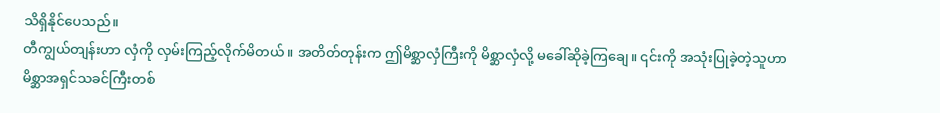သိရှိနိုင်ပေသည်။
တီကျွယ်တျန်းဟာ လှံကို လှမ်းကြည့်လိုက်မိတယ်။ အတိတ်တုန်းက ဤမိစ္ဆာလှံကြီးကို မိစ္ဆာလှံလို့ မခေါ်ဆိုခဲ့ကြချေ။ ၎င်းကို အသုံးပြုခဲ့တဲ့သူဟာ မိစ္ဆာအရှင်သခင်ကြီးတစ်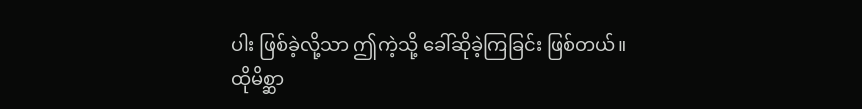ပါး ဖြစ်ခဲ့လို့သာ ဤကဲ့သို့ ခေါ်ဆိုခဲ့ကြခြင်း ဖြစ်တယ်။
ထိုမိစ္ဆာ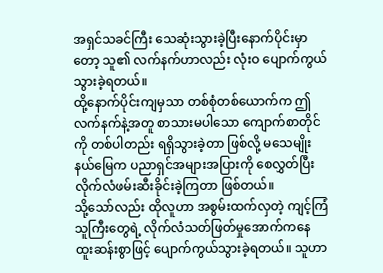အရှင်သခင်ကြီး သေဆုံးသွားခဲ့ပြီးနောက်ပိုင်းမှာတော့ သူ၏ လက်နက်ဟာလည်း လုံးဝ ပျောက်ကွယ်သွားခဲ့ရတယ်။
ထို့နောက်ပိုင်းကျမှသာ တစ်စုံတစ်ယောက်က ဤလက်နက်နဲ့အတူ စာသားမပါသော ကျောက်စာတိုင်ကို တစ်ပါတည်း ရရှိသွားခဲ့တာ ဖြစ်လို့ မသေမျိုး နယ်မြေက ပညာရှင်အများအပြားကို စေလွှတ်ပြီး လိုက်လံဖမ်းဆီးခိုင်းခဲ့ကြတာ ဖြစ်တယ်။
သို့သော်လည်း ထိုလူဟာ အစွမ်းထက်လှတဲ့ ကျင့်ကြံသူကြီးတွေရဲ့ လိုက်လံသတ်ဖြတ်မှုအောက်ကနေ ထူးဆန်းစွာဖြင့် ပျောက်ကွယ်သွားခဲ့ရတယ်။ သူဟာ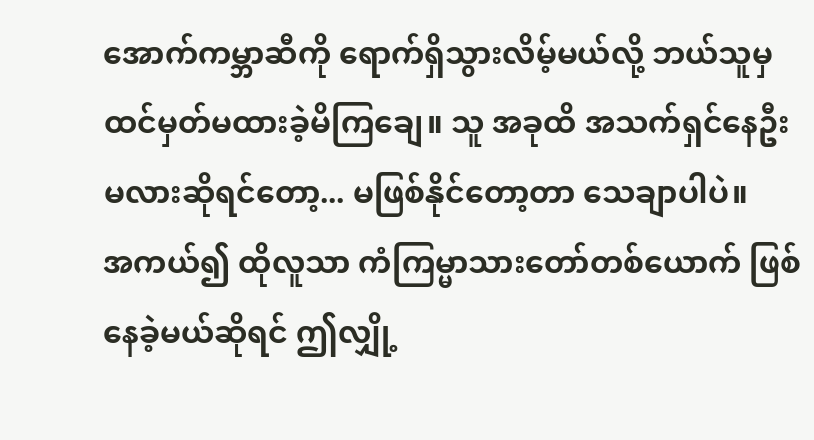အောက်ကမ္ဘာဆီကို ရောက်ရှိသွားလိမ့်မယ်လို့ ဘယ်သူမှ ထင်မှတ်မထားခဲ့မိကြချေ။ သူ အခုထိ အသက်ရှင်နေဦးမလားဆိုရင်တော့... မဖြစ်နိုင်တော့တာ သေချာပါပဲ။
အကယ်၍ ထိုလူသာ ကံကြမ္မာသားတော်တစ်ယောက် ဖြစ်နေခဲ့မယ်ဆိုရင် ဤလျှို့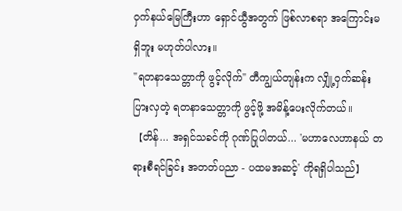ဝှက်နယ်မြေကြီးဟာ ရှောင်ယွီအတွက် ဖြစ်လာစရာ အကြောင်းမရှိဘူး မဟုတ်ပါလား။
"ရတနာသေတ္တာကို ဖွင့်လိုက်" တီကျွယ်တျန်းက လျှို့ဝှက်ဆန်းပြားလှတဲ့ ရတနာသေတ္တာကို ဖွင့်ဖို့ အမိန့်ပေးလိုက်တယ်။
【တိန်... အရှင်သခင်ကို ဂုဏ်ပြုပါတယ်... 'မဟာလေဟာနယ် တရားစီရင်ခြင်း အတတ်ပညာ - ပထမအဆင့်' ကိုရရှိပါသည်】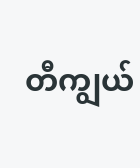တီကျွယ်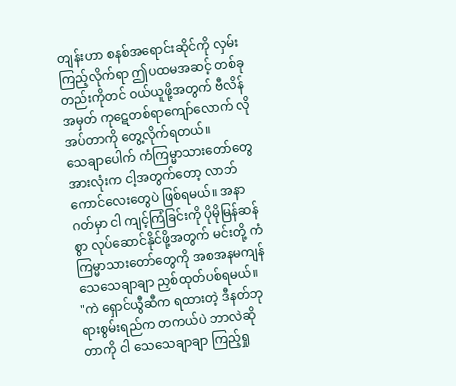တျန်းဟာ စနစ်အရောင်းဆိုင်ကို လှမ်းကြည့်လိုက်ရာ ဤပထမအဆင့် တစ်ခုတည်းကိုတင် ဝယ်ယူဖို့အတွက် ဗီလိန်အမှတ် ကုဋေတစ်ရာကျော်လောက် လိုအပ်တာကို တွေ့လိုက်ရတယ်။
သေချာပေါက် ကံကြမ္မာသားတော်တွေအားလုံးက ငါ့အတွက်တော့ လာဘ်ကောင်လေးတွေပဲ ဖြစ်ရမယ်။ အနာဂတ်မှာ ငါ ကျင့်ကြံခြင်းကို ပိုမိုမြန်ဆန်စွာ လုပ်ဆောင်နိုင်ဖို့အတွက် မင်းတို့ ကံကြမ္မာသားတော်တွေကို အစအနမကျန် သေသေချာချာ ညှစ်ထုတ်ပစ်ရမယ်။
"ကဲ ရှောင်ယွီဆီက ရထားတဲ့ ဒီနတ်ဘုရားစွမ်းရည်က တကယ်ပဲ ဘာလဲဆိုတာကို ငါ သေသေချာချာ ကြည့်ရှု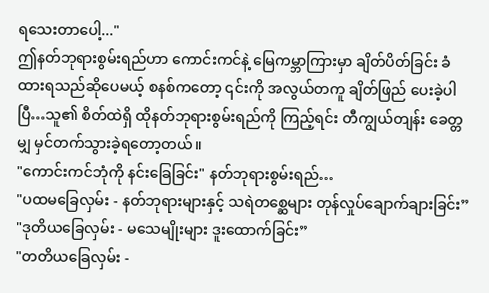ရသေးတာပေါ့..."
ဤနတ်ဘုရားစွမ်းရည်ဟာ ကောင်းကင်နဲ့ မြေကမ္ဘာကြားမှာ ချိတ်ပိတ်ခြင်း ခံထားရသည်ဆိုပေမယ့် စနစ်ကတော့ ၎င်းကို အလွယ်တကူ ချိတ်ဖြည် ပေးခဲ့ပါပြီ…သူ၏ စိတ်ထဲရှိ ထိုနတ်ဘုရားစွမ်းရည်ကို ကြည့်ရင်း တီကျွယ်တျန်း ခေတ္တမျှ မှင်တက်သွားခဲ့ရတော့တယ်။
"ကောင်းကင်ဘုံကို နင်းခြေခြင်း" နတ်ဘုရားစွမ်းရည်…
"ပထမခြေလှမ်း - နတ်ဘုရားများနှင့် သရဲတစ္ဆေများ တုန်လှုပ်ချောက်ချားခြင်း”
"ဒုတိယခြေလှမ်း - မသေမျိုးများ ဒူးထောက်ခြင်း”
"တတိယခြေလှမ်း -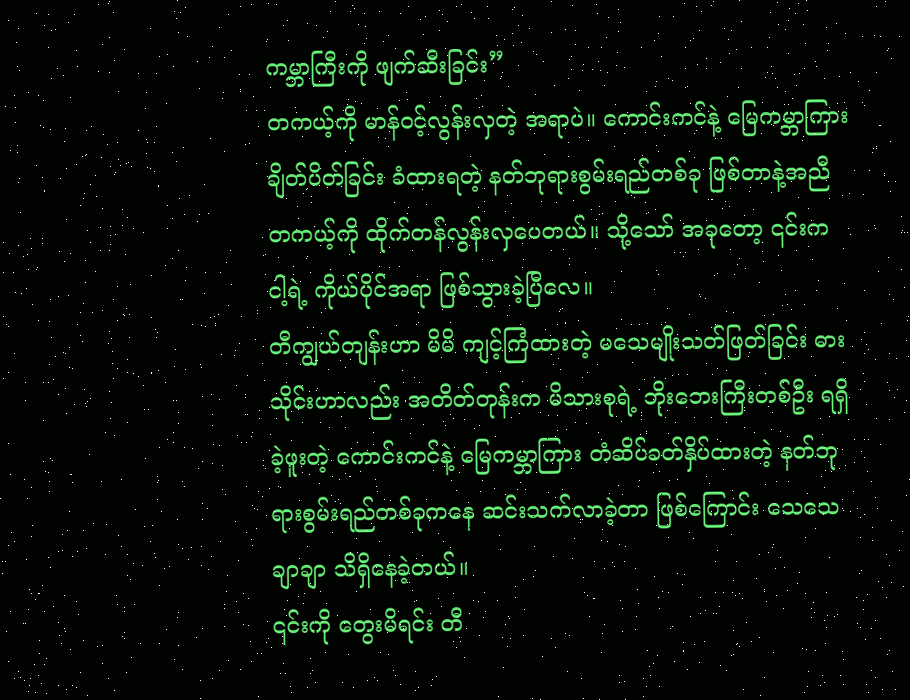ကမ္ဘာကြီးကို ဖျက်ဆီးခြင်း”
တကယ့်ကို မာန်ဝင့်လွန်းလှတဲ့ အရာပဲ။ ကောင်းကင်နဲ့ မြေကမ္ဘာကြား ချိတ်ပိတ်ခြင်း ခံထားရတဲ့ နတ်ဘုရားစွမ်းရည်တစ်ခု ဖြစ်တာနဲ့အညီ တကယ့်ကို ထိုက်တန်လွန်းလှပေတယ်။ သို့သော် အခုတော့ ၎င်းက ငါ့ရဲ့ ကိုယ်ပိုင်အရာ ဖြစ်သွားခဲ့ပြီလေ။
တီကျွယ်တျန်းဟာ မိမိ ကျင့်ကြံထားတဲ့ မသေမျိုးသတ်ဖြတ်ခြင်း ဓားသိုင်းဟာလည်း အတိတ်တုန်းက မိသားစုရဲ့ ဘိုးဘေးကြီးတစ်ဦး ရရှိခဲ့ဖူးတဲ့ ကောင်းကင်နဲ့ မြေကမ္ဘာကြား တံဆိပ်ခတ်နှိပ်ထားတဲ့ နတ်ဘုရားစွမ်းရည်တစ်ခုကနေ ဆင်းသက်လာခဲ့တာ ဖြစ်ကြောင်း သေသေချာချာ သိရှိနေခဲ့တယ်။
၎င်းကို တွေးမိရင်း တီ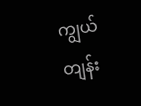ကျွယ်တျန်း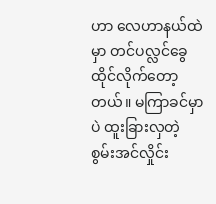ဟာ လေဟာနယ်ထဲမှာ တင်ပလ္လင်ခွေ ထိုင်လိုက်တော့တယ်။ မကြာခင်မှာပဲ ထူးခြားလှတဲ့ စွမ်းအင်လှိုင်း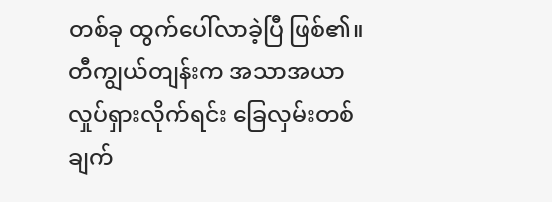တစ်ခု ထွက်ပေါ်လာခဲ့ပြီ ဖြစ်၏။
တီကျွယ်တျန်းက အသာအယာ လှုပ်ရှားလိုက်ရင်း ခြေလှမ်းတစ်ချက်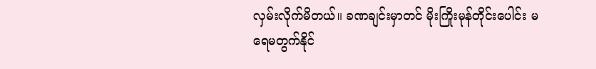လှမ်းလိုက်မိတယ်။ ခဏချင်းမှာတင် မိုးကြိုးမုန်တိုင်းပေါင်း မရေမတွက်နိုင်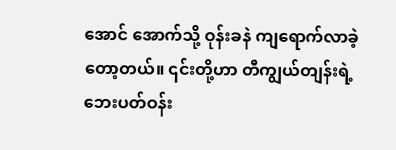အောင် အောက်သို့ ဝုန်းခနဲ ကျရောက်လာခဲ့တော့တယ်။ ၎င်းတို့ဟာ တီကျွယ်တျန်းရဲ့ ဘေးပတ်ဝန်း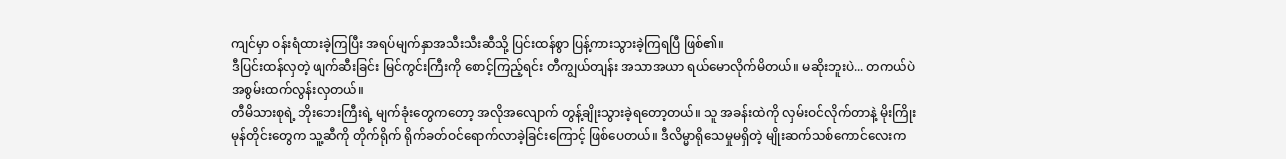ကျင်မှာ ဝန်းရံထားခဲ့ကြပြီး အရပ်မျက်နှာအသီးသီးဆီသို့ ပြင်းထန်စွာ ပြန့်ကားသွားခဲ့ကြရပြီ ဖြစ်၏။
ဒီပြင်းထန်လှတဲ့ ဖျက်ဆီးခြင်း မြင်ကွင်းကြီးကို စောင့်ကြည့်ရင်း တီကျွယ်တျန်း အသာအယာ ရယ်မောလိုက်မိတယ်။ မဆိုးဘူးပဲ... တကယ်ပဲ အစွမ်းထက်လွန်းလှတယ်။
တီမိသားစုရဲ့ ဘိုးဘေးကြီးရဲ့ မျက်ခုံးတွေကတော့ အလိုအလျောက် တွန့်ချိုးသွားခဲ့ရတော့တယ်။ သူ အခန်းထဲကို လှမ်းဝင်လိုက်တာနဲ့ မိုးကြိုးမုန်တိုင်းတွေက သူ့ဆီကို တိုက်ရိုက် ရိုက်ခတ်ဝင်ရောက်လာခဲ့ခြင်းကြောင့် ဖြစ်ပေတယ်။ ဒီလိမ္မာရိုသေမှုမရှိတဲ့ မျိုးဆက်သစ်ကောင်လေးက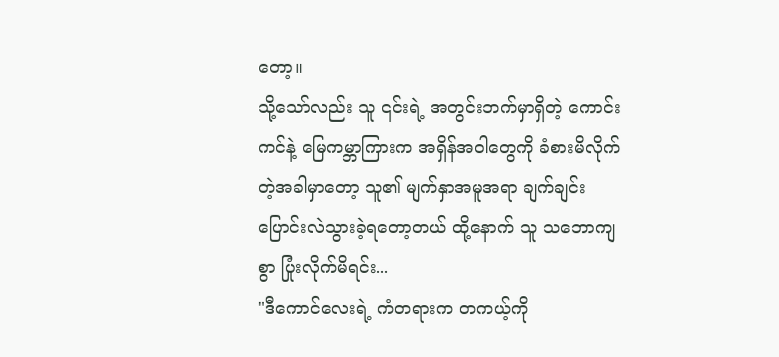တော့။
သို့သော်လည်း သူ ၎င်းရဲ့ အတွင်းဘက်မှာရှိတဲ့ ကောင်းကင်နဲ့ မြေကမ္ဘာကြားက အရှိန်အဝါတွေကို ခံစားမိလိုက်တဲ့အခါမှာတော့ သူ၏ မျက်နှာအမူအရာ ချက်ချင်း ပြောင်းလဲသွားခဲ့ရတော့တယ် ထို့နောက် သူ သဘောကျစွာ ပြုံးလိုက်မိရင်း...
"ဒီကောင်လေးရဲ့ ကံတရားက တကယ့်ကို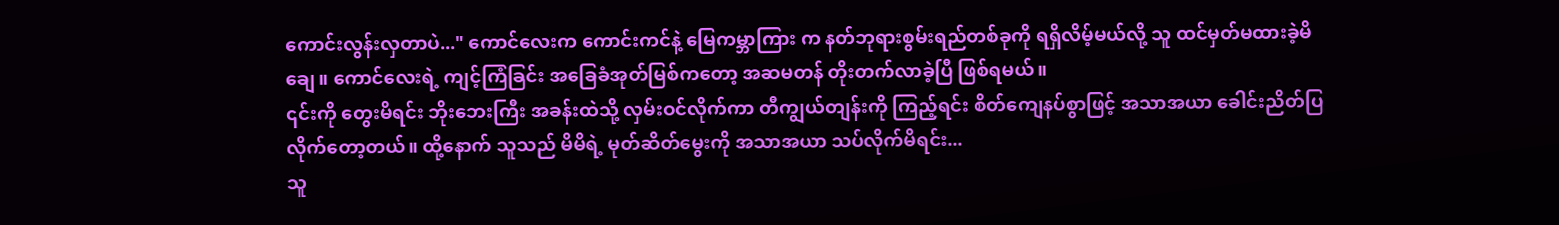ကောင်းလွန်းလှတာပဲ..." ကောင်လေးက ကောင်းကင်နဲ့ မြေကမ္ဘာကြား က နတ်ဘုရားစွမ်းရည်တစ်ခုကို ရရှိလိမ့်မယ်လို့ သူ ထင်မှတ်မထားခဲ့မိချေ။ ကောင်လေးရဲ့ ကျင့်ကြံခြင်း အခြေခံအုတ်မြစ်ကတော့ အဆမတန် တိုးတက်လာခဲ့ပြီ ဖြစ်ရမယ်။
၎င်းကို တွေးမိရင်း ဘိုးဘေးကြီး အခန်းထဲသို့ လှမ်းဝင်လိုက်ကာ တီကျွယ်တျန်းကို ကြည့်ရင်း စိတ်ကျေနပ်စွာဖြင့် အသာအယာ ခေါင်းညိတ်ပြလိုက်တော့တယ်။ ထို့နောက် သူသည် မိမိရဲ့ မုတ်ဆိတ်မွေးကို အသာအယာ သပ်လိုက်မိရင်း...
သူ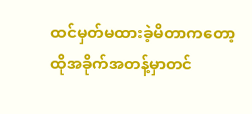ထင်မှတ်မထားခဲ့မိတာကတော့ ထိုအခိုက်အတန့်မှာတင်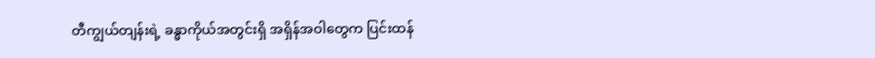တီကျွယ်တျန်းရဲ့ ခန္ဓာကိုယ်အတွင်းရှိ အရှိန်အဝါတွေက ပြင်းထန်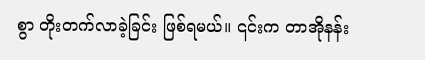စွာ တိုးတက်လာခဲ့ခြင်း ဖြစ်ရမယ်။ ၎င်းက တာအိုနန်း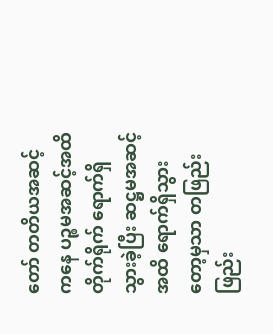တော် တတိယအဆင့်ကနေ ပဉ္စမအဆင့်အထိ တိုက်ရိုက် ရောက်ရှိသွားခဲ့ပြီး ဆဋ္ဌမအဆင့်အထိ ရောက်ရှိသွားတော့မှသာ တဖြည်းဖြည်း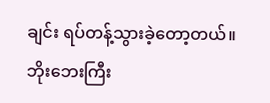ချင်း ရပ်တန့်သွားခဲ့တော့တယ်။
ဘိုးဘေးကြီး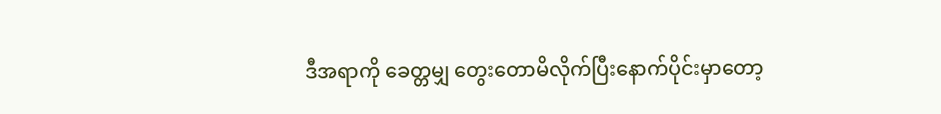ဒီအရာကို ခေတ္တမျှ တွေးတောမိလိုက်ပြီးနောက်ပိုင်းမှာတော့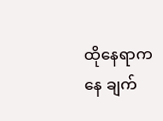ထိုနေရာကနေ ချက်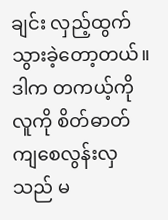ချင်း လှည့်ထွက်သွားခဲ့တော့တယ်။ ဒါက တကယ့်ကို လူကို စိတ်ဓာတ်ကျစေလွန်းလှသည် မ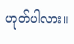ဟုတ်ပါလား။